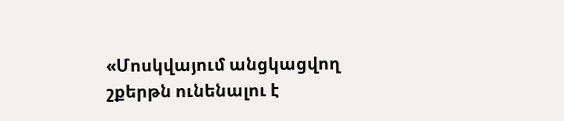«Մոսկվայում անցկացվող շքերթն ունենալու է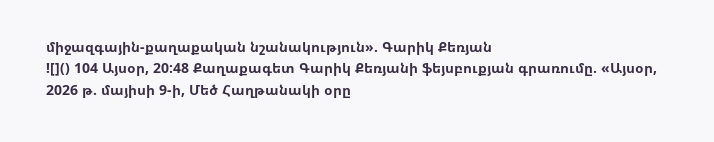միջազգային-քաղաքական նշանակություն». Գարիկ Քեռյան
![]() 104 Այսօր, 20:48 Քաղաքագետ Գարիկ Քեռյանի ֆեյսբուքյան գրառումը. «Այսօր, 2026 թ. մայիսի 9-ի, Մեծ Հաղթանակի օրը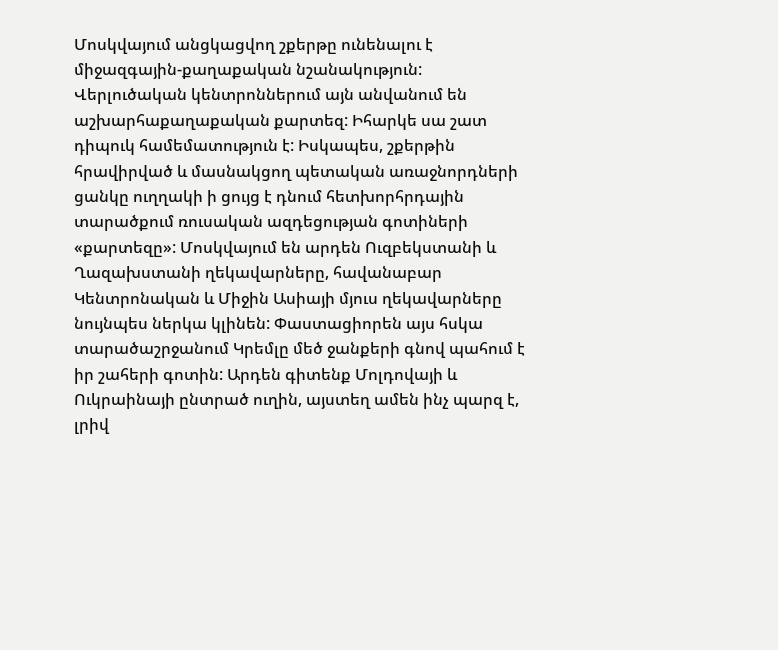Մոսկվայում անցկացվող շքերթը ունենալու է միջազգային-քաղաքական նշանակություն: Վերլուծական կենտրոններում այն անվանում են աշխարհաքաղաքական քարտեզ: Իհարկե սա շատ դիպուկ համեմատություն է: Իսկապես, շքերթին հրավիրված և մասնակցող պետական առաջնորդների ցանկը ուղղակի ի ցույց է դնում հետխորհրդային տարածքում ռուսական ազդեցության գոտիների «քարտեզը»: Մոսկվայում են արդեն Ուզբեկստանի և Ղազախստանի ղեկավարները, հավանաբար Կենտրոնական և Միջին Ասիայի մյուս ղեկավարները նույնպես ներկա կլինեն: Փաստացիորեն այս հսկա տարածաշրջանում Կրեմլը մեծ ջանքերի գնով պահում է իր շահերի գոտին: Արդեն գիտենք Մոլդովայի և Ուկրաինայի ընտրած ուղին, այստեղ ամեն ինչ պարզ է, լրիվ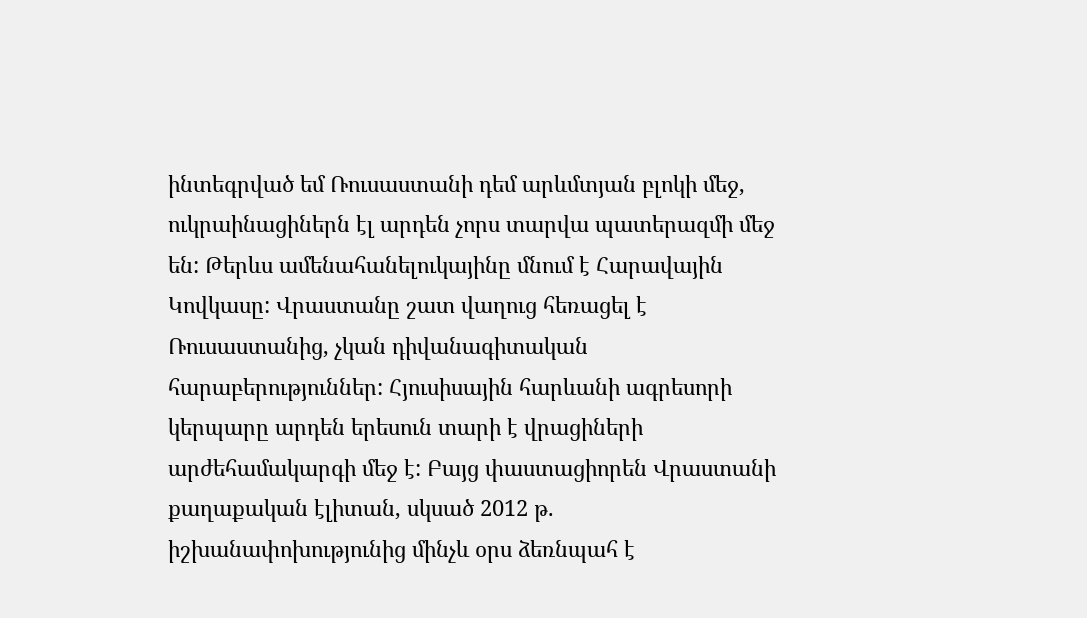ինտեգրված եմ Ռուսաստանի դեմ արևմտյան բլոկի մեջ, ուկրաինացիներն էլ արդեն չորս տարվա պատերազմի մեջ են: Թերևս ամենահանելուկայինը մնում է Հարավային Կովկասը: Վրաստանը շատ վաղուց հեռացել է Ռուսաստանից, չկան դիվանագիտական հարաբերություններ: Հյուսիսային հարևանի ագրեսորի կերպարը արդեն երեսուն տարի է վրացիների արժեհամակարգի մեջ է: Բայց փաստացիորեն Վրաստանի քաղաքական էլիտան, սկսած 2012 թ. իշխանափոխությունից մինչև օրս ձեռնպահ է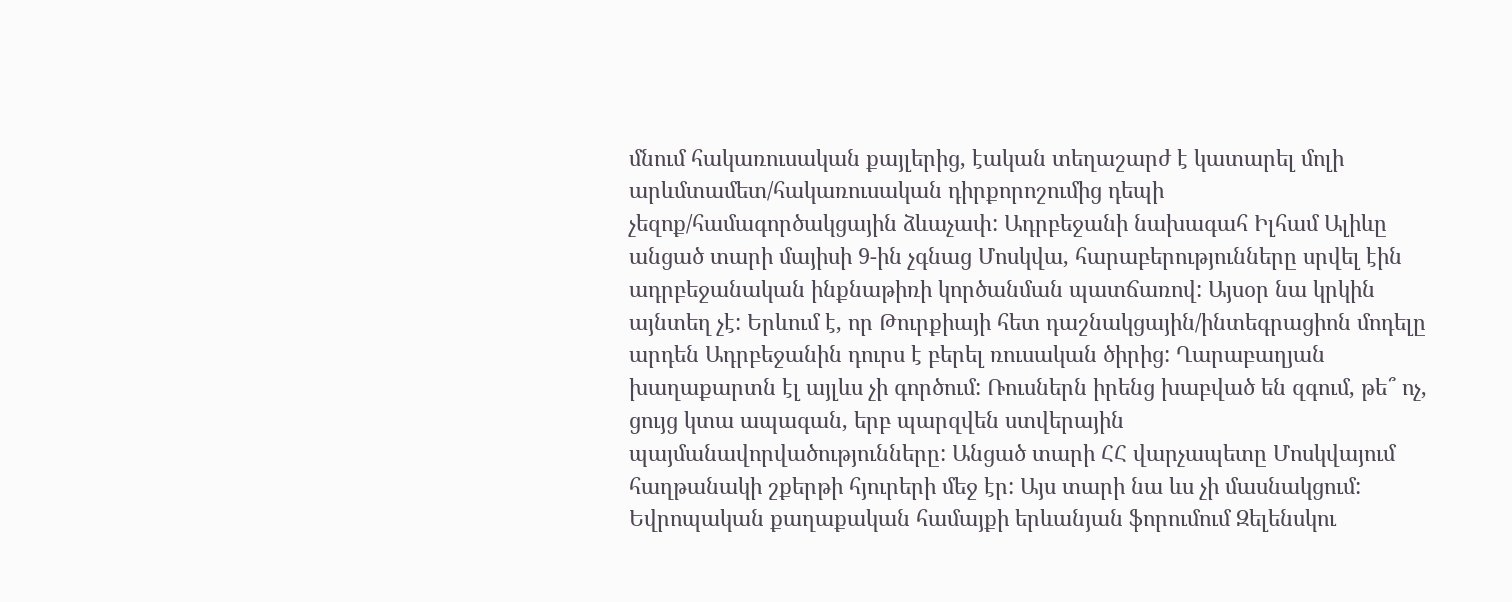մնում հակառուսական քայլերից, էական տեղաշարժ է կատարել մոլի արևմտամետ/հակառուսական դիրքորոշումից դեպի չեզոք/համագործակցային ձևաչափ: Ադրբեջանի նախագահ Իլհամ Ալիևը անցած տարի մայիսի 9-ին չգնաց Մոսկվա, հարաբերությունները սրվել էին ադրբեջանական ինքնաթիռի կործանման պատճառով: Այսօր նա կրկին այնտեղ չէ: Երևում է, որ Թուրքիայի հետ դաշնակցային/ինտեգրացիոն մոդելը արդեն Ադրբեջանին դուրս է բերել ռուսական ծիրից: Ղարաբաղյան խաղաքարտն էլ այլևս չի գործում: Ռուսներն իրենց խաբված են զգում, թե՞ ոչ, ցույց կտա ապագան, երբ պարզվեն ստվերային պայմանավորվածությունները: Անցած տարի ՀՀ վարչապետը Մոսկվայում հաղթանակի շքերթի հյուրերի մեջ էր: Այս տարի նա ևս չի մասնակցում: Եվրոպական քաղաքական համայքի երևանյան ֆորումում Զելենսկու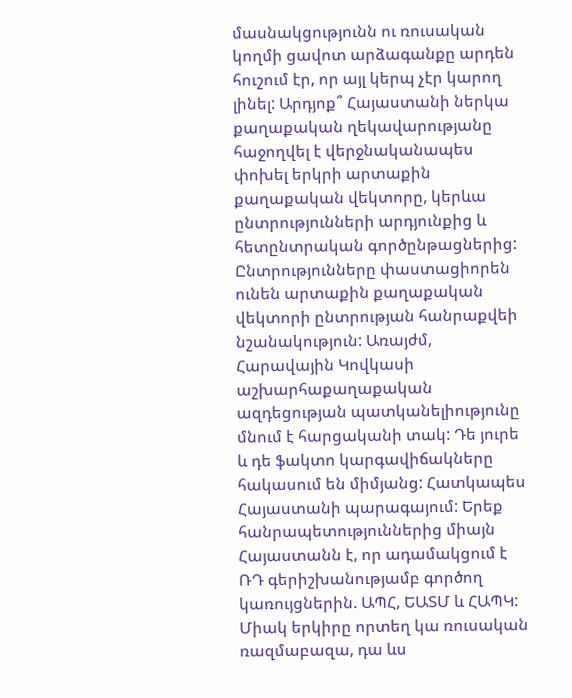մասնակցությունն ու ռուսական կողմի ցավոտ արձագանքը արդեն հուշում էր, որ այլ կերպ չէր կարող լինել: Արդյոք՞ Հայաստանի ներկա քաղաքական ղեկավարությանը հաջողվել է վերջնականապես փոխել երկրի արտաքին քաղաքական վեկտորը, կերևա ընտրությունների արդյունքից և հետընտրական գործընթացներից: Ընտրությունները փաստացիորեն ունեն արտաքին քաղաքական վեկտորի ընտրության հանրաքվեի նշանակություն: Առայժմ, Հարավային Կովկասի աշխարհաքաղաքական ազդեցության պատկանելիությունը մնում է հարցականի տակ: Դե յուրե և դե ֆակտո կարգավիճակները հակասում են միմյանց: Հատկապես Հայաստանի պարագայում: Երեք հանրապետություններից միայն Հայաստանն է, որ ադամակցում է ՌԴ գերիշխանությամբ գործող կառույցներին. ԱՊՀ, ԵԱՏՄ և ՀԱՊԿ: Միակ երկիրը որտեղ կա ռուսական ռազմաբազա, դա ևս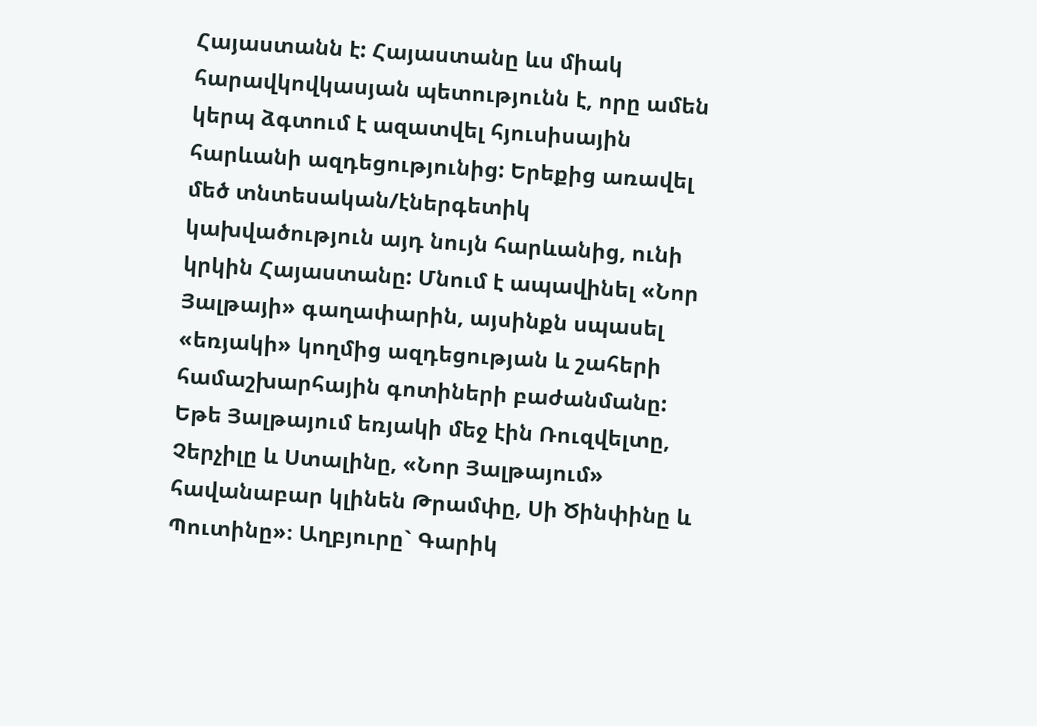Հայաստանն է: Հայաստանը ևս միակ հարավկովկասյան պետությունն է, որը ամեն կերպ ձգտում է ազատվել հյուսիսային հարևանի ազդեցությունից: Երեքից առավել մեծ տնտեսական/էներգետիկ կախվածություն այդ նույն հարևանից, ունի կրկին Հայաստանը: Մնում է ապավինել «Նոր Յալթայի» գաղափարին, այսինքն սպասել «եռյակի» կողմից ազդեցության և շահերի համաշխարհային գոտիների բաժանմանը: Եթե Յալթայում եռյակի մեջ էին Ռուզվելտը, Չերչիլը և Ստալինը, «Նոր Յալթայում» հավանաբար կլինեն Թրամփը, Սի Ծինփինը և Պուտինը»։ Աղբյուրը` Գարիկ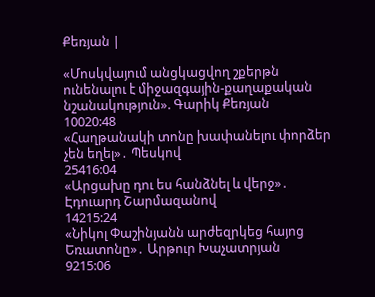Քեռյան |

«Մոսկվայում անցկացվող շքերթն ունենալու է միջազգային-քաղաքական նշանակություն». Գարիկ Քեռյան
10020:48
«Հաղթանակի տոնը խափանելու փորձեր չեն եղել»․ Պեսկով
25416:04
«Արցախը դու ես հանձնել և վերջ»․ Էդուարդ Շարմազանով
14215:24
«Նիկոլ Փաշինյանն արժեզրկեց հայոց Եռատոնը»․ Արթուր Խաչատրյան
9215:06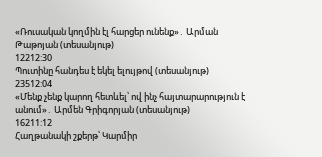«Ռուսական կողմին էլ հարցեր ունենք»․ Արման Թաթոյան (տեսանյութ)
12212:30
Պուտինը հանդես է եկել ելույթով (տեսանյութ)
23512:04
«Մենք չենք կարող հետևել՝ ով ինչ հայտարարություն է անում»․ Արմեն Գրիգորյան (տեսանյութ)
16211:12
Հաղթանակի շքերթ՝ Կարմիր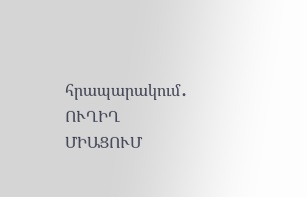հրապարակում․ ՈՒՂԻՂ ՄԻԱՑՈՒՄ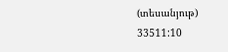(տեսանյութ)
33511:10